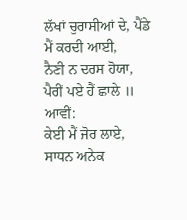ਲੱਖਾਂ ਚੁਰਾਸੀਆਂ ਦੇ, ਪੈਂਡੇ ਮੈਂ ਕਰਦੀ ਆਈ,
ਨੈਣੀ ਨ ਦਰਸ ਹੋਯਾ, ਪੈਰੀਂ ਪਏ ਹੈਂ ਛਾਲੇ ॥ ਆਵੀਂ:
ਕੇਈ ਮੈਂ ਜੋਰ ਲਾਏ, ਸਾਧਨ ਅਨੇਕ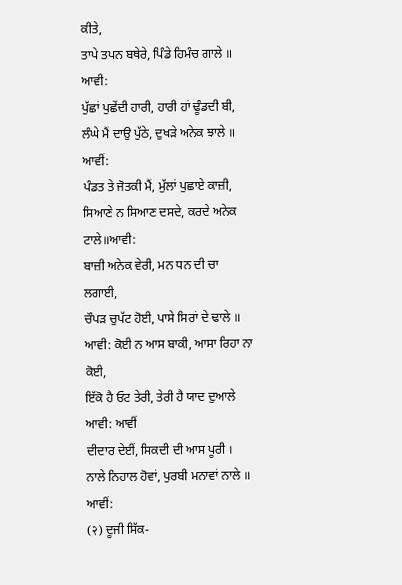ਕੀਤੇ,
ਤਾਪੇ ਤਪਨ ਬਥੇਰੇ, ਪਿੰਡੇ ਹਿਮੰਚ ਗਾਲੇ ॥ ਆਵੀ:
ਪੁੱਛਾਂ ਪੁਛੇਂਦੀ ਹਾਰੀ, ਹਾਰੀ ਹਾਂ ਢੂੰਡਦੀ ਬੀ,
ਲੰਘੇ ਮੈਂ ਦਾਉ ਪੁੱਠੇ, ਦੁਖੜੇ ਅਨੇਕ ਝਾਲੇ ॥ ਆਵੀਂ:
ਪੰਡਤ ਤੇ ਜੋਤਕੀ ਮੈਂ, ਮੁੱਲਾਂ ਪੁਛਾਏ ਕਾਜ਼ੀ,
ਸਿਆਣੇ ਨ ਸਿਆਣ ਦਸਦੇ, ਕਰਦੇ ਅਨੇਕ ਟਾਲੇ॥ਆਵੀ:
ਬਾਜ਼ੀ ਅਨੇਕ ਵੇਰੀ, ਮਨ ਧਨ ਦੀ ਚਾ ਲਗਾਈ,
ਚੌਪੜ ਚੁਪੱਟ ਹੋਈ, ਪਾਸੇ ਸਿਰਾਂ ਦੇ ਢਾਲੇ ॥
ਆਵੀ: ਕੋਈ ਨ ਆਸ ਬਾਕੀ, ਆਸਾ ਰਿਹਾ ਨਾ ਕੋਈ,
ਇੱਕੋ ਹੈ ਓਟ ਤੇਰੀ, ਤੇਰੀ ਹੈ ਯਾਦ ਦੁਆਲੇ ਆਵੀ: ਆਵੀਂ
ਦੀਦਾਰ ਦੇਈਂ, ਸਿਕਦੀ ਦੀ ਆਸ ਪੂਰੀ ।
ਨਾਲੇ ਨਿਹਾਲ ਹੋਵਾਂ, ਪੁਰਬੀ ਮਨਾਵਾਂ ਨਾਲੇ ॥ ਆਵੀਂ:
(२) ਦੂਜੀ ਸਿੱਕ-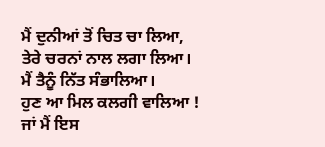ਮੈਂ ਦੁਨੀਆਂ ਤੋਂ ਚਿਤ ਚਾ ਲਿਆ,
ਤੇਰੇ ਚਰਨਾਂ ਨਾਲ ਲਗਾ ਲਿਆ।
ਮੈਂ ਤੈਨੂੰ ਨਿੱਤ ਸੰਭਾਲਿਆ।
ਹੁਣ ਆ ਮਿਲ ਕਲਗੀ ਵਾਲਿਆ !
ਜਾਂ ਮੈਂ ਇਸ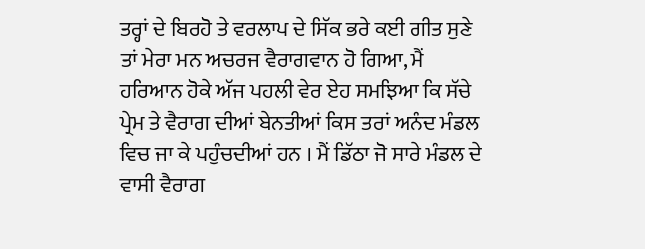ਤਰ੍ਹਾਂ ਦੇ ਬਿਰਹੋ ਤੇ ਵਰਲਾਪ ਦੇ ਸਿੱਕ ਭਰੇ ਕਈ ਗੀਤ ਸੁਣੇ ਤਾਂ ਮੇਰਾ ਮਨ ਅਚਰਜ ਵੈਰਾਗਵਾਨ ਹੋ ਗਿਆ, ਮੈਂ ਹਰਿਆਨ ਹੋਕੇ ਅੱਜ ਪਹਲੀ ਵੇਰ ਏਹ ਸਮਝਿਆ ਕਿ ਸੱਚੇ ਪ੍ਰੇਮ ਤੇ ਵੈਰਾਗ ਦੀਆਂ ਬੇਨਤੀਆਂ ਕਿਸ ਤਰਾਂ ਅਨੰਦ ਮੰਡਲ ਵਿਚ ਜਾ ਕੇ ਪਹੁੰਚਦੀਆਂ ਹਨ । ਮੈਂ ਡਿੱਠਾ ਜੋ ਸਾਰੇ ਮੰਡਲ ਦੇ ਵਾਸੀ ਵੈਰਾਗ